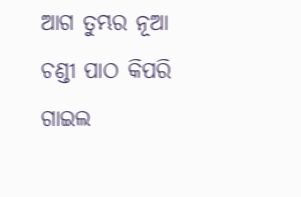ଆଗ ତୁମ୍ଭର ନୂଆ ଚଣ୍ଡୀ ପାଠ କିପରି ଗାଇଲ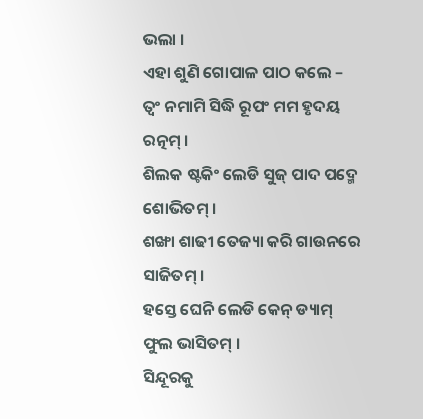ଭଲା ।
ଏହା ଶୁଣି ଗୋପାଳ ପାଠ କଲେ –
ତ୍ୱଂ ନମାମି ସିଦ୍ଧି ରୂପଂ ମମ ହୃଦୟ ରତ୍ନମ୍ ।
ଶିଲକ ଷ୍ଟକିଂ ଲେଡି ସୁଜ୍ ପାଦ ପଦ୍ମେ ଶୋଭିତମ୍ ।
ଶଙ୍ଖା ଶାଢୀ ତେଜ୍ୟା କରି ଗାଉନରେ ସାଜିତମ୍ ।
ହସ୍ତେ ଘେନି ଲେଡି କେନ୍ ଡ୍ୟାମ୍ ଫୁଲ ଭାସିତମ୍ ।
ସିନ୍ଦୂରକୁ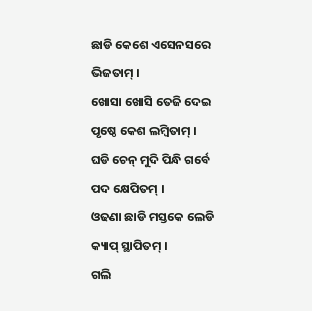ଛାଡି କେଶେ ଏସେନସରେ ଭିଜତାମ୍ ।
ଖୋସା ଖୋସି ତେଜି ଦେଇ ପୃଷ୍ଠେ କେଶ ଲମ୍ବିତାମ୍ ।
ଘଡି ଚେନ୍ ମୁଦି ପିନ୍ଧି ଗର୍ବେ ପଦ କ୍ଷେପିତମ୍ ।
ଓଢଣା ଛାଡି ମସ୍ତକେ ଲେଡି କ୍ୟାପ୍ ସ୍ଥାପିତମ୍ ।
ଗଲି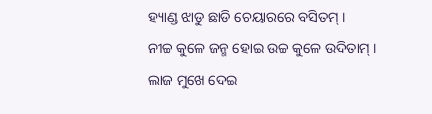ହ୍ୟାଣ୍ଡ ଝାଡୁ ଛାଡି ଚେୟାରରେ ବସିତମ୍ ।
ନୀଚ୍ଚ କୁଳେ ଜନ୍ମ ହୋଇ ଉଚ୍ଚ କୁଳେ ଉଦିତାମ୍ ।
ଲାଜ ମୁଖେ ଦେଇ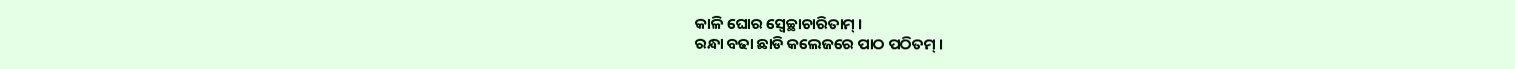କାଳି ଘୋର ସ୍ୱେଚ୍ଛାଚାରିତାମ୍ ।
ରନ୍ଧା ବଢା ଛାଡି କଲେଜରେ ପାଠ ପଠିତମ୍ ।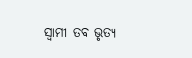ସ୍ୱାମୀ ତବ ଭୃତ୍ୟ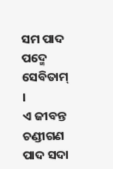ସମ ପାଦ ପଦ୍ମେ ସେବିତାମ୍ ।
ଏ ଜୀବନ୍ତ ଚଣ୍ଡୀଗଣ ପାଦ ସଦା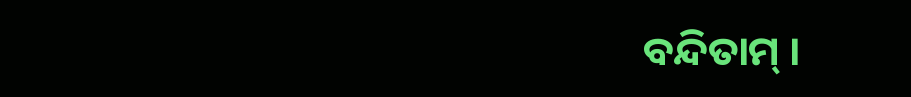ବନ୍ଦିତାମ୍ ।